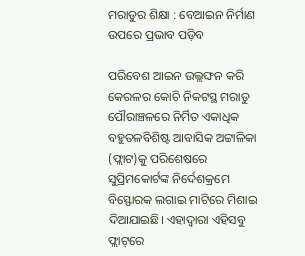ମରାଡୁର ଶିକ୍ଷା : ବେଆଇନ ନିର୍ମାଣ ଉପରେ ପ୍ରଭାବ ପଡ଼ିବ

ପରିବେଶ ଆଇନ ଉଲ୍ଲଙ୍ଘନ କରି କେରଳର କୋଚି ନିକଟସ୍ଥ ମରାଡୁ ପୌରାଞ୍ଚଳରେ ନିର୍ମିତ ଏକାଧିକ ବହୁତଳବିଶିଷ୍ଟ ଆବାସିକ ଅଟ୍ଟାଳିକା (ଫ୍ଲାଟ)କୁ ପରିଶେଷରେ ସୁପ୍ରିମକୋର୍ଟଙ୍କ ନିର୍ଦେଶକ୍ରମେ ବିସ୍ଫୋରକ ଲଗାଇ ମାଟିରେ ମିଶାଇ ଦିଆଯାଇଛି। ଏହାଦ୍ବାରା ଏହିସବୁ ଫ୍ଲାଟ୍‌ରେ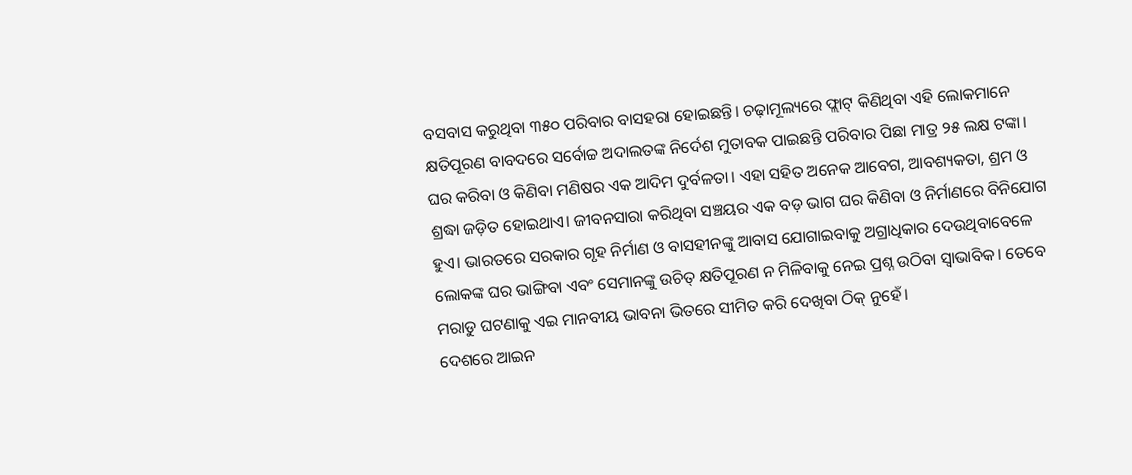ବସବାସ କରୁଥିବା ୩୫୦ ପରିବାର ବାସହରା ହୋଇଛନ୍ତି। ଚଢ଼ାମୂଲ୍ୟରେ‌‌ ଫ୍ଲାଟ୍‌ କିଣିଥିବା ଏହି ଲୋକମାନେ କ୍ଷତିପୂରଣ ବାବଦରେ ସର୍ବୋଚ୍ଚ ଅଦାଲତଙ୍କ ନି‌ର୍ଦେଶ ମୁତାବକ ପାଇଛନ୍ତି ପରିବାର ପିଛା ମାତ୍ର ୨୫ ଲକ୍ଷ ଟଙ୍କା। ଘର କରିବା ଓ କିଣିବା ମଣିଷର ଏକ ଆଦିମ ଦୁର୍ବଳତା। ଏହା ସହିତ ଅନେକ ଆବେଗ, ଆବଶ୍ୟକତା, ଶ୍ରମ ଓ ଶ୍ରଦ୍ଧା ଜଡ଼ିତ ହୋଇଥାଏ। ଜୀବନସାରା କରିଥିବା ସଞ୍ଚୟର ଏକ ବଡ଼ ଭାଗ ଘର କିଣିବା ଓ ନିର୍ମାଣରେ ବିନିଯୋଗ ହୁଏ। ଭାରତରେ ସରକାର ଗୃହ ନିର୍ମାଣ ଓ ବାସହୀନଙ୍କୁ ଆବାସ ଯୋଗାଇବାକୁ ଅଗ୍ରାଧିକାର ଦେଉଥିବାବେଳେ ଲୋକଙ୍କ ଘର ଭାଙ୍ଗିବା ଏବଂ ସେମାନଙ୍କୁ ଉଚିତ୍‌ କ୍ଷତିପୂରଣ ନ ମିଳିବାକୁ ନେଇ ପ୍ରଶ୍ନ ଉଠିବା ସ୍ବାଭାବିକ। ତେବେ ମରାଡୁ ଘଟଣାକୁ ଏଇ ମାନବୀୟ ଭାବନା ଭିତରେ ସୀମିତ କରି ଦେଖିବା ଠିକ୍‌ ନୁହେଁ।
ଦେଶରେ ଆଇନ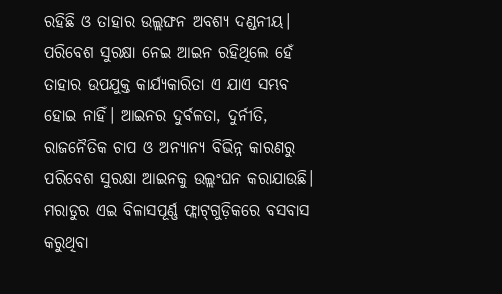ରହିଛି ଓ ତାହାର ଉଲ୍ଲଙ୍ଘନ ଅବଶ୍ୟ ଦଣ୍ଡନୀୟ। ପରିବେଶ ସୁରକ୍ଷା ନେଇ ଆଇନ ରହିଥିଲେ ହେଁ ତାହାର ଉପଯୁକ୍ତ କାର୍ଯ୍ୟକାରିତା ଏ ଯାଏ ସମ୍ଭବ ହୋଇ ନାହିଁ। ଆଇନର ଦୁର୍ବଳତା, ଦୁର୍ନୀତି, ରାଜନୈତିକ ଚାପ ଓ ଅନ୍ୟାନ୍ୟ ବିଭିନ୍ନ କାରଣରୁ ପରିବେଶ ସୁରକ୍ଷା ଆଇନକୁ ଉଲ୍ଲଂଘନ କରାଯାଉଛି। ମରାଡୁର ଏଇ ବିଳାସପୂର୍ଣ୍ଣ ଫ୍ଲାଟ୍‌ଗୁଡ଼ିକରେ ବସବାସ କରୁଥିବା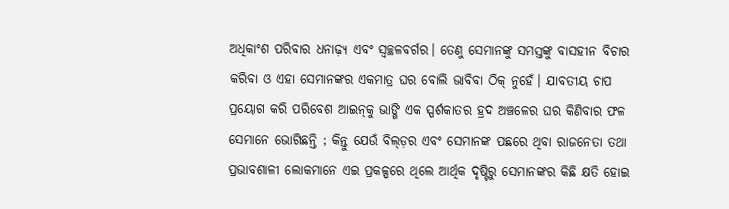ଅଧିକାଂଶ ପରିବାର ଧନାଢ଼୍ୟ ଏବଂ ସ୍ବଚ୍ଛଳବର୍ଗର। ତେଣୁ ସେମାନଙ୍କୁ ସମସ୍ତଙ୍କୁ ବାସହୀନ ବିଚାର କରିବା ଓ ଏହା ସେମାନଙ୍କର ଏକମାତ୍ର ଘର ବୋଲି ଭାବିବା ଠିକ୍‌ ନୁହେଁ। ଯାବତୀୟ ଚାପ ପ୍ରୟୋଗ କରି ପରିବେଶ ଆଇନ୍‌କୁ ଭାଙ୍ଗି ଏକ ସ୍ପର୍ଶକାତର ହ୍ରଦ ଅଞ୍ଚଳ‌େ‌ର ଘର କିଣିବାର ଫଳ ସେମାନେ ଭୋଗିଛନ୍ତି ; କିନ୍ତୁ ଯେଉଁ ବିଲ୍‌ଡ଼ର ଏବଂ ସେମାନଙ୍କ ପଛରେ ଥିବା ରାଜନେତା ତଥା ପ୍ରଭାବଶାଳୀ ଲୋକମାନେ ଏଇ ପ୍ରକଳ୍ପରେ ଥିଲେ ଆର୍ଥିକ ଦୃଷ୍ଟିରୁ ସେମାନଙ୍କର କିଛି କ୍ଷତି ହୋଇ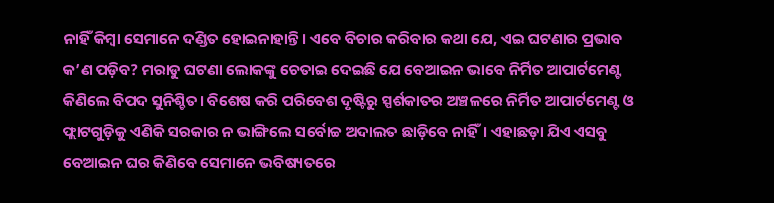ନାହିଁ କିମ୍ବା ସେମାନେ ଦଣ୍ଡିତ ହୋଇନାହାନ୍ତି। ଏବେ ବିଚାର କରିବାର କଥା ଯେ, ଏଇ ଘଟଣାର ପ୍ରଭାବ କ’ଣ ପଡ଼ିବ? ମରାଡୁ ଘଟଣା ଲୋକଙ୍କୁ ଚେତାଇ ଦେଇଛି ଯେ ବେଆଇନ ଭାବେ ନିର୍ମିତ ଆପାର୍ଟମେଣ୍ଟ କିଣିଲେ ବିପଦ ସୁନିଶ୍ଚିତ। ବିଶେଷ କରି ପରିବେଶ ଦୃଷ୍ଟିରୁ ସ୍ପର୍ଶକାତର ଅଞ୍ଚଳରେ ନିର୍ମିତ ଆପାର୍ଟମେଣ୍ଟ ଓ ଫ୍ଲାଟଗୁଡ଼ିକୁ ଏଣିକି ସରକାର ନ ଭାଙ୍ଗିଲେ ସର୍ବୋଚ୍ଚ ଅଦାଲତ ଛାଡ଼ିବେ ନାହିଁ। ଏହାଛଡ଼ା ଯିଏ ଏସବୁ ବେଆଇନ ଘର କିଣିବେ ସେମାନେ ଭବିଷ୍ୟତରେ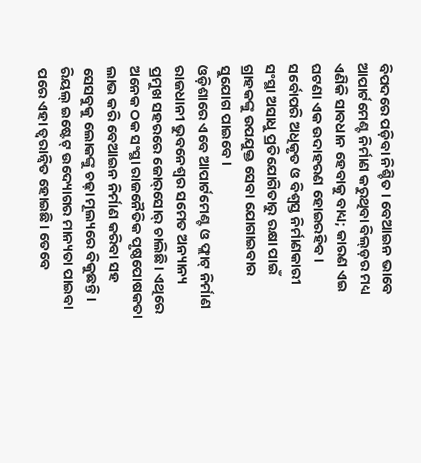ବିପଦରେ ପଡ଼ିବା ନିଶ୍ଚିତ। ବେଆଇନ ଭାବେ ଆପାର୍ଟମେଣ୍ଟ ନିର୍ମାଣ କରୁଥିବା ବିଲ୍‌ଡ଼ର ମଧ୍ୟ ଏଣିକି ସାବଧାନ ହେବାକୁ ବାଧ୍ୟ; କାରଣ ଏଇ ଘଟଣା ଏକ ଉଦାହରଣ ହୋଇରହିବ। ସର୍ବୋପରି ଅଧିକୃତ ଓ ବିଶ୍ବସ୍ତ ନିର୍ମାଣକାରୀ ସଂସ୍ଥା ଅସାଧୁ ପ୍ରତିଯୋଗିତାରୁ ରକ୍ଷା ପାଇଁ ଗ୍ରାହକଙ୍କୁ ଉପଯୁକ୍ତ ସେବା ଯୋଗାଇବାର ସୁଯୋଗ ପାଇବେ।
ଓଡ଼ିଶାରେ ଏବେ ଆପାର୍ଟମେଣ୍ଟ ଓ ଫ୍ଲାଟ୍‌ ନିର୍ମାଣ ରାଜଧାନୀ ଭୁବନେଶ୍ବର ସମେତ ଅନ୍ୟାନ୍ୟ ପ୍ରମୁଖ ସହରରେ ଜୋର୍‌ସୋର୍‌ ଚାଲିଛି। ଏଥିରେ ଅନେକ ଠକ ସଂସ୍ଥା ରାଜନୈତିକ ପୃଷ୍ଠପୋଷକତା ଲାଭ କରି ବେଆଇନ ନିର୍ମାଣ କରିବା ସହ ସେସବୁକୁ ଲୋକଙ୍କୁ ଚଢ଼ା ମୂଲ୍ୟରେ ବିକୁଛନ୍ତି। ରିୟଲ୍‌ ଇଷ୍ଟେଟ୍‌ ଉଦ୍ୟୋଗର ମାନ୍ୟତା ପାଇବା ପରେ ଏହା ତ୍ବରାନ୍ବିତ ହୋଇଛି। ତେବେ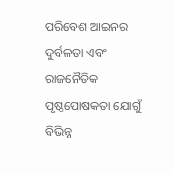ପରିବେଶ ଆଇନର ଦୁର୍ବଳତା ଏବଂ ରାଜନୈତିକ ପୃଷ୍ଠପୋଷକତା ଯୋଗୁଁ ବିଭିନ୍ନ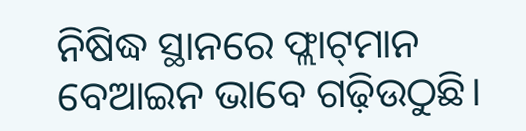ନିଷିଦ୍ଧ ସ୍ଥାନରେ ଫ୍ଲାଟ୍‌ମାନ ବେଆଇନ ଭାବେ ଗଢ଼ିଉଠୁଛି।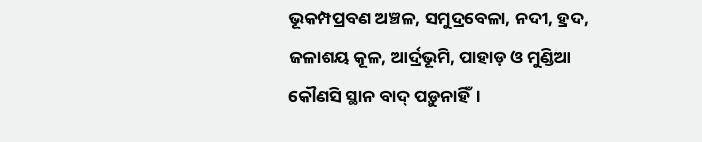ଭୂକମ୍ପପ୍ରବଣ ଅଞ୍ଚଳ, ସମୁଦ୍ରବେଳା, ନଦୀ, ହ୍ରଦ, ଜଳାଶୟ କୂଳ, ଆର୍ଦ୍ରଭୂମି, ପାହାଡ଼ ଓ ମୁଣ୍ଡିଆ କୌଣସି ସ୍ଥାନ ବାଦ୍‌ ପଡ଼ୁନାହିଁ।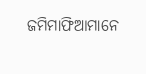ଜମିମାଫିଆମାନେ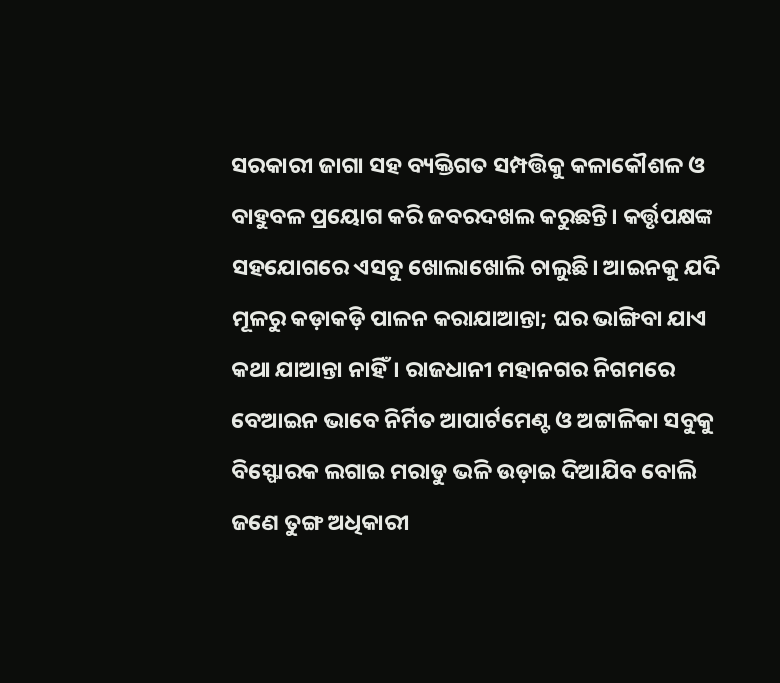ସରକାରୀ ଜାଗା ସହ ବ୍ୟକ୍ତିଗତ ସମ୍ପତ୍ତିକୁ କଳାକୌଶଳ ଓ ବାହୁବଳ ପ୍ରୟୋଗ କରି ଜବରଦଖଲ କରୁଛନ୍ତି। କର୍ତ୍ତୃପକ୍ଷଙ୍କ ସହଯୋଗରେ ଏସବୁ ଖୋଲାଖୋଲି ଚାଲୁଛି। ଆଇନକୁ ଯଦି ମୂଳରୁ କଡ଼ାକଡ଼ି ପାଳନ କରାଯାଆନ୍ତା; ଘର ଭାଙ୍ଗିବା ଯାଏ କଥା ଯାଆନ୍ତା ନାହିଁ। ରାଜଧାନୀ ମହାନଗର ନିଗମରେ ବେଆଇନ ଭାବେ ନିର୍ମିତ ଆପାର୍ଟମେଣ୍ଟ ଓ ଅଟ୍ଟାଳିକା ସବୁକୁ ବିସ୍ଫୋରକ ଲଗାଇ ମରାଡୁ ଭଳି ଉଡ଼ାଇ ଦିଆଯିବ ବୋଲି ଜଣେ ତୁଙ୍ଗ ଅଧିକାରୀ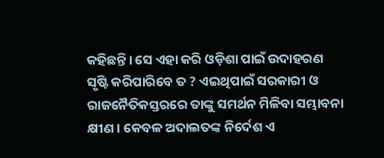କହିଛନ୍ତି। ସେ ଏହା କରି ଓଡ଼ିଶା ପାଇଁ ଉଦାହରଣ ସୃଷ୍ଟି କରିପାରିବେ ତ ? ଏଇଥିପାଇଁ ସରକାରୀ ଓ ରାଜନୈତିକସ୍ତରରେ ତାଙ୍କୁ ସମର୍ଥନ ମିଳିବା ସମ୍ଭାବନା କ୍ଷୀଣ। କେବଳ ଅଦାଲତଙ୍କ ନି‌ର୍ଦେଶ ଏ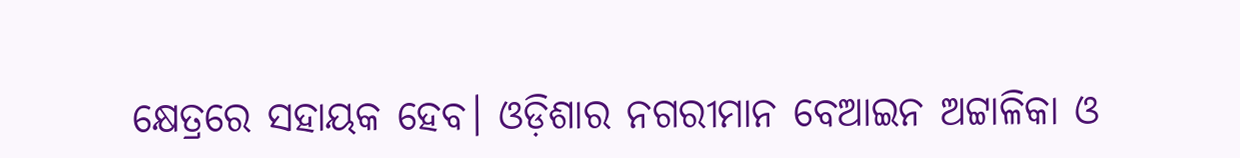କ୍ଷେତ୍ରରେ ସହାୟକ ହେବ। ଓଡ଼ିଶାର ନଗରୀମାନ ବେଆଇନ ଅଟ୍ଟାଳିକା ଓ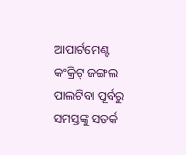ଆପାର୍ଟମେଣ୍ଟ କଂକ୍ରିଟ୍‌ ଜଙ୍ଗଲ ପାଲଟିବା ପୂର୍ବରୁ ସମସ୍ତଙ୍କୁ ସତର୍କ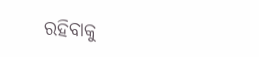ରହିବାକୁ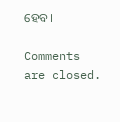ହେବ।

Comments are closed.